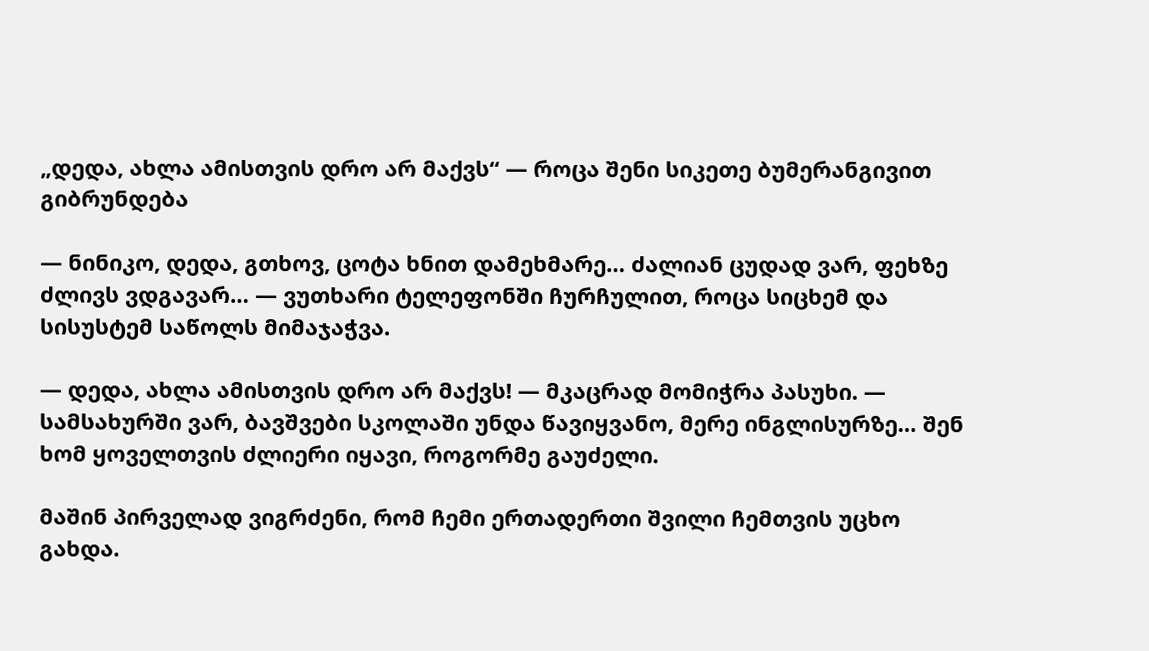„დედა, ახლა ამისთვის დრო არ მაქვს“ — როცა შენი სიკეთე ბუმერანგივით გიბრუნდება

— ნინიკო, დედა, გთხოვ, ცოტა ხნით დამეხმარე… ძალიან ცუდად ვარ, ფეხზე ძლივს ვდგავარ… — ვუთხარი ტელეფონში ჩურჩულით, როცა სიცხემ და სისუსტემ საწოლს მიმაჯაჭვა.

— დედა, ახლა ამისთვის დრო არ მაქვს! — მკაცრად მომიჭრა პასუხი. — სამსახურში ვარ, ბავშვები სკოლაში უნდა წავიყვანო, მერე ინგლისურზე… შენ ხომ ყოველთვის ძლიერი იყავი, როგორმე გაუძელი.

მაშინ პირველად ვიგრძენი, რომ ჩემი ერთადერთი შვილი ჩემთვის უცხო გახდა.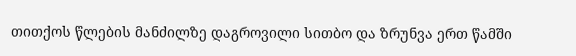თითქოს წლების მანძილზე დაგროვილი სითბო და ზრუნვა ერთ წამში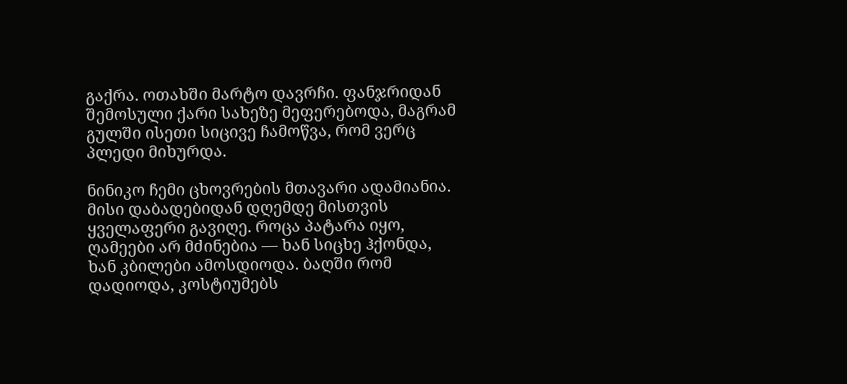გაქრა. ოთახში მარტო დავრჩი. ფანჯრიდან შემოსული ქარი სახეზე მეფერებოდა, მაგრამ გულში ისეთი სიცივე ჩამოწვა, რომ ვერც პლედი მიხურდა.

ნინიკო ჩემი ცხოვრების მთავარი ადამიანია. მისი დაბადებიდან დღემდე მისთვის ყველაფერი გავიღე. როცა პატარა იყო, ღამეები არ მძინებია — ხან სიცხე ჰქონდა, ხან კბილები ამოსდიოდა. ბაღში რომ დადიოდა, კოსტიუმებს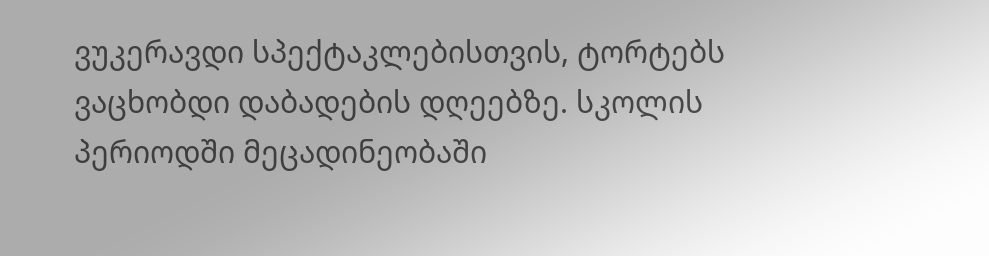ვუკერავდი სპექტაკლებისთვის, ტორტებს ვაცხობდი დაბადების დღეებზე. სკოლის პერიოდში მეცადინეობაში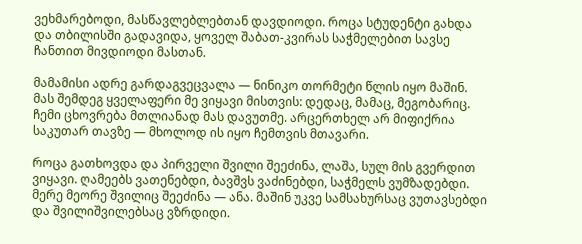ვეხმარებოდი, მასწავლებლებთან დავდიოდი. როცა სტუდენტი გახდა და თბილისში გადავიდა, ყოველ შაბათ-კვირას საჭმელებით სავსე ჩანთით მივდიოდი მასთან.

მამამისი ადრე გარდაგვეცვალა — ნინიკო თორმეტი წლის იყო მაშინ. მას შემდეგ ყველაფერი მე ვიყავი მისთვის: დედაც, მამაც, მეგობარიც. ჩემი ცხოვრება მთლიანად მას დავუთმე. არცერთხელ არ მიფიქრია საკუთარ თავზე — მხოლოდ ის იყო ჩემთვის მთავარი.

როცა გათხოვდა და პირველი შვილი შეეძინა, ლაშა, სულ მის გვერდით ვიყავი. ღამეებს ვათენებდი, ბავშვს ვაძინებდი, საჭმელს ვუმზადებდი. მერე მეორე შვილიც შეეძინა — ანა. მაშინ უკვე სამსახურსაც ვუთავსებდი და შვილიშვილებსაც ვზრდიდი.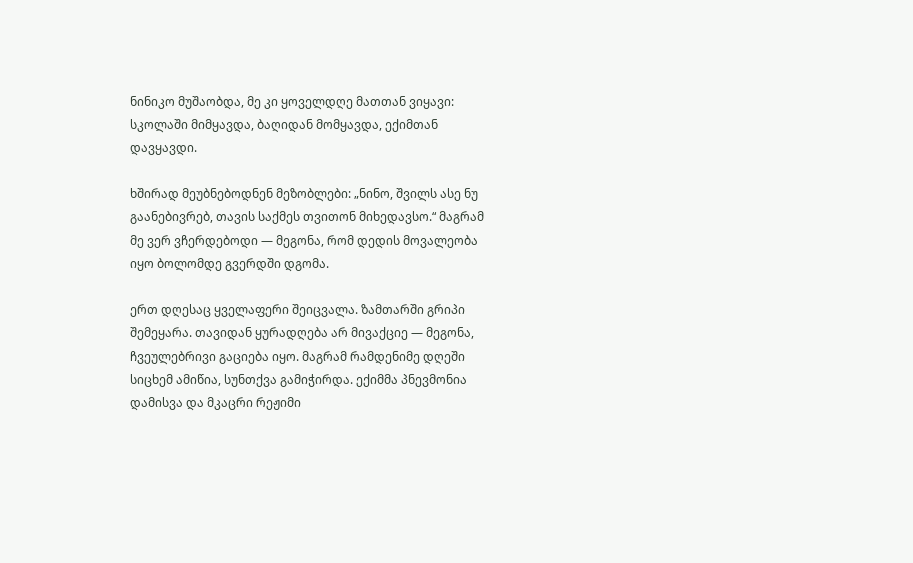ნინიკო მუშაობდა, მე კი ყოველდღე მათთან ვიყავი: სკოლაში მიმყავდა, ბაღიდან მომყავდა, ექიმთან დავყავდი.

ხშირად მეუბნებოდნენ მეზობლები: „ნინო, შვილს ასე ნუ გაანებივრებ, თავის საქმეს თვითონ მიხედავსო.“ მაგრამ მე ვერ ვჩერდებოდი — მეგონა, რომ დედის მოვალეობა იყო ბოლომდე გვერდში დგომა.

ერთ დღესაც ყველაფერი შეიცვალა. ზამთარში გრიპი შემეყარა. თავიდან ყურადღება არ მივაქციე — მეგონა, ჩვეულებრივი გაციება იყო. მაგრამ რამდენიმე დღეში სიცხემ ამიწია, სუნთქვა გამიჭირდა. ექიმმა პნევმონია დამისვა და მკაცრი რეჟიმი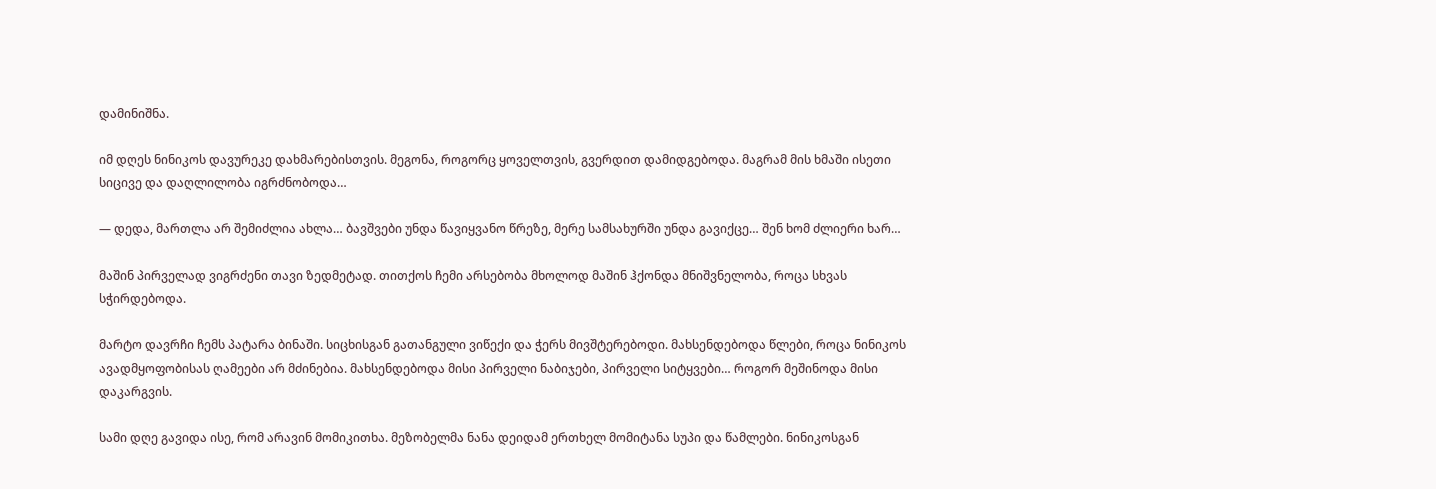დამინიშნა.

იმ დღეს ნინიკოს დავურეკე დახმარებისთვის. მეგონა, როგორც ყოველთვის, გვერდით დამიდგებოდა. მაგრამ მის ხმაში ისეთი სიცივე და დაღლილობა იგრძნობოდა…

— დედა, მართლა არ შემიძლია ახლა… ბავშვები უნდა წავიყვანო წრეზე, მერე სამსახურში უნდა გავიქცე… შენ ხომ ძლიერი ხარ…

მაშინ პირველად ვიგრძენი თავი ზედმეტად. თითქოს ჩემი არსებობა მხოლოდ მაშინ ჰქონდა მნიშვნელობა, როცა სხვას სჭირდებოდა.

მარტო დავრჩი ჩემს პატარა ბინაში. სიცხისგან გათანგული ვიწექი და ჭერს მივშტერებოდი. მახსენდებოდა წლები, როცა ნინიკოს ავადმყოფობისას ღამეები არ მძინებია. მახსენდებოდა მისი პირველი ნაბიჯები, პირველი სიტყვები… როგორ მეშინოდა მისი დაკარგვის.

სამი დღე გავიდა ისე, რომ არავინ მომიკითხა. მეზობელმა ნანა დეიდამ ერთხელ მომიტანა სუპი და წამლები. ნინიკოსგან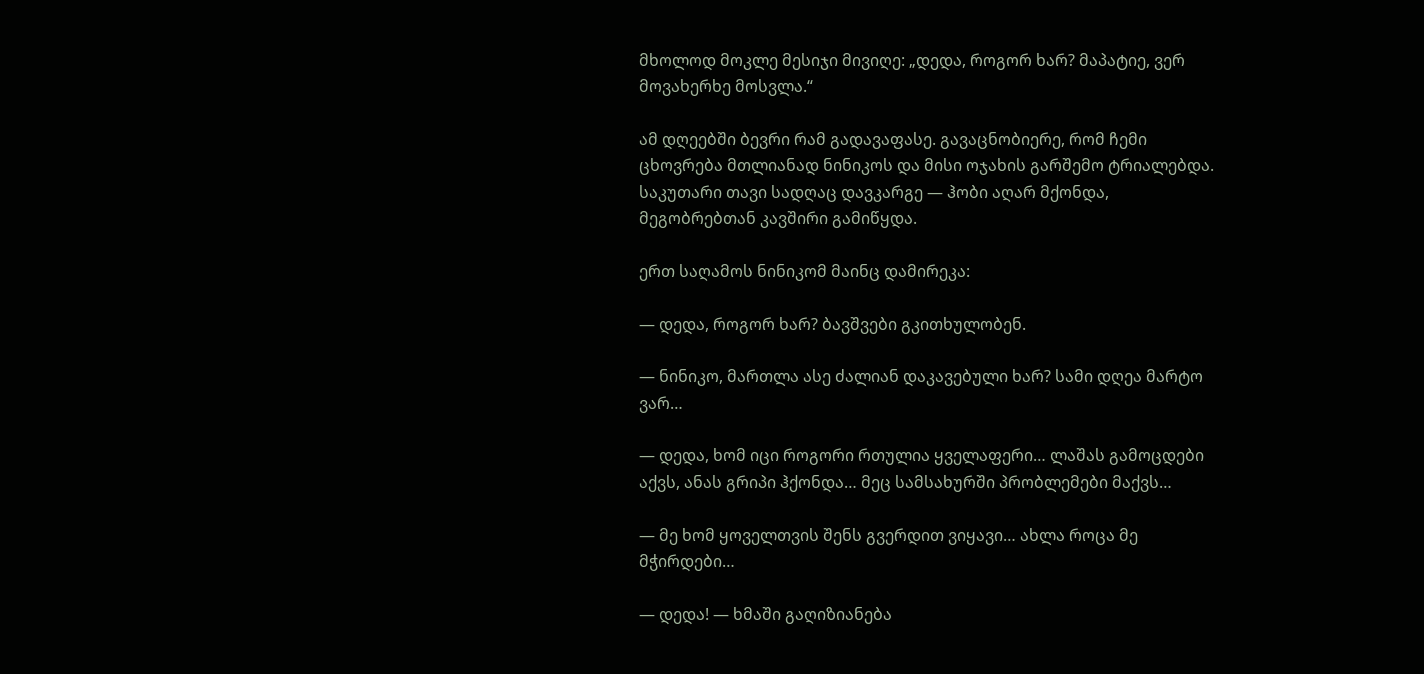მხოლოდ მოკლე მესიჯი მივიღე: „დედა, როგორ ხარ? მაპატიე, ვერ მოვახერხე მოსვლა.“

ამ დღეებში ბევრი რამ გადავაფასე. გავაცნობიერე, რომ ჩემი ცხოვრება მთლიანად ნინიკოს და მისი ოჯახის გარშემო ტრიალებდა. საკუთარი თავი სადღაც დავკარგე — ჰობი აღარ მქონდა, მეგობრებთან კავშირი გამიწყდა.

ერთ საღამოს ნინიკომ მაინც დამირეკა:

— დედა, როგორ ხარ? ბავშვები გკითხულობენ.

— ნინიკო, მართლა ასე ძალიან დაკავებული ხარ? სამი დღეა მარტო ვარ…

— დედა, ხომ იცი როგორი რთულია ყველაფერი… ლაშას გამოცდები აქვს, ანას გრიპი ჰქონდა… მეც სამსახურში პრობლემები მაქვს…

— მე ხომ ყოველთვის შენს გვერდით ვიყავი… ახლა როცა მე მჭირდები…

— დედა! — ხმაში გაღიზიანება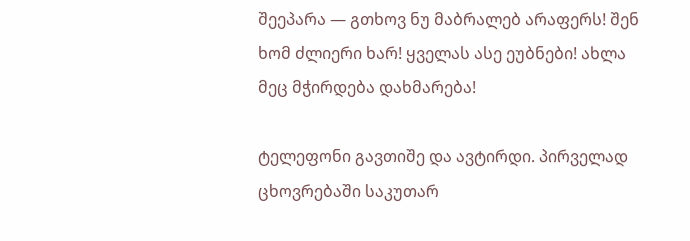შეეპარა — გთხოვ ნუ მაბრალებ არაფერს! შენ ხომ ძლიერი ხარ! ყველას ასე ეუბნები! ახლა მეც მჭირდება დახმარება!

ტელეფონი გავთიშე და ავტირდი. პირველად ცხოვრებაში საკუთარ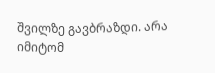შვილზე გავბრაზდი. არა იმიტომ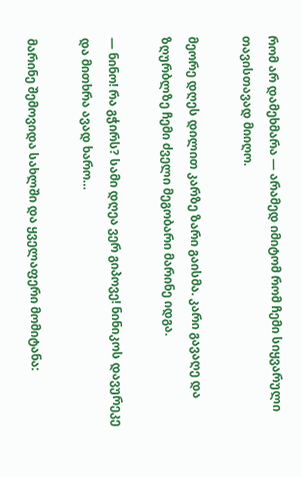რომ არ დამეხმარა — არამედ იმიტომ რომ ჩემი სიყვარული თავისთავად მიიღო.

მეორე დღეს დილით კარზე ზარი გაისმა. კარი გავაღე და ზღურბლზე ჩემი ძველი მეგობარი მარინე იდგა.

— ნინო! რა გჭირს? სამი დღეა ვერ გიპოვე! ნინიკოს დავურეკე და მითხრა ავად ხარო…

მარინე შემოვიდა სახლში და ყველაფერი მომიტანა: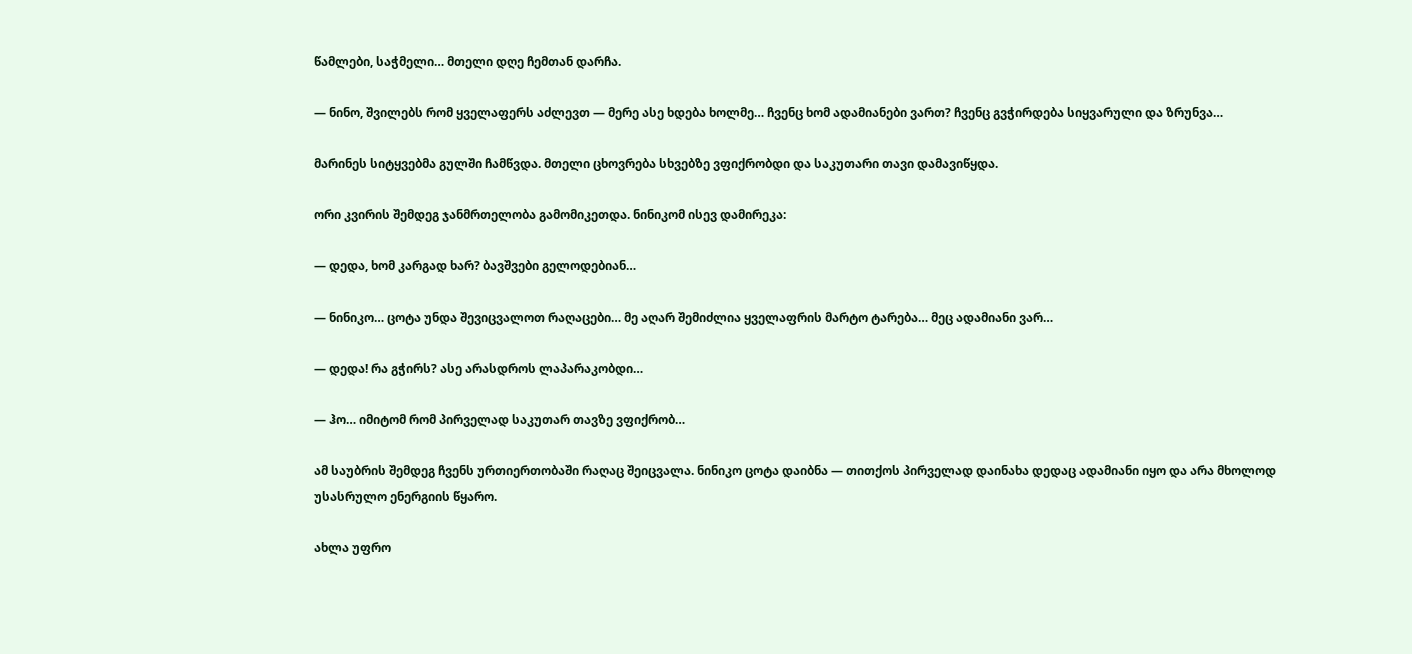წამლები, საჭმელი… მთელი დღე ჩემთან დარჩა.

— ნინო, შვილებს რომ ყველაფერს აძლევთ — მერე ასე ხდება ხოლმე… ჩვენც ხომ ადამიანები ვართ? ჩვენც გვჭირდება სიყვარული და ზრუნვა…

მარინეს სიტყვებმა გულში ჩამწვდა. მთელი ცხოვრება სხვებზე ვფიქრობდი და საკუთარი თავი დამავიწყდა.

ორი კვირის შემდეგ ჯანმრთელობა გამომიკეთდა. ნინიკომ ისევ დამირეკა:

— დედა, ხომ კარგად ხარ? ბავშვები გელოდებიან…

— ნინიკო… ცოტა უნდა შევიცვალოთ რაღაცები… მე აღარ შემიძლია ყველაფრის მარტო ტარება… მეც ადამიანი ვარ…

— დედა! რა გჭირს? ასე არასდროს ლაპარაკობდი…

— ჰო… იმიტომ რომ პირველად საკუთარ თავზე ვფიქრობ…

ამ საუბრის შემდეგ ჩვენს ურთიერთობაში რაღაც შეიცვალა. ნინიკო ცოტა დაიბნა — თითქოს პირველად დაინახა დედაც ადამიანი იყო და არა მხოლოდ უსასრულო ენერგიის წყარო.

ახლა უფრო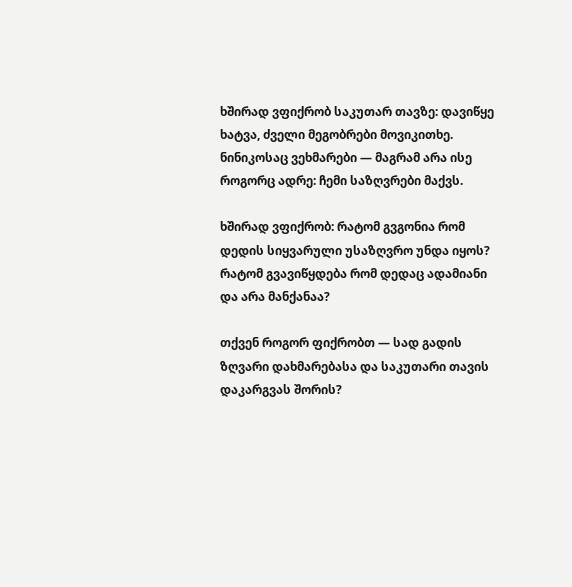ხშირად ვფიქრობ საკუთარ თავზე: დავიწყე ხატვა, ძველი მეგობრები მოვიკითხე. ნინიკოსაც ვეხმარები — მაგრამ არა ისე როგორც ადრე: ჩემი საზღვრები მაქვს.

ხშირად ვფიქრობ: რატომ გვგონია რომ დედის სიყვარული უსაზღვრო უნდა იყოს? რატომ გვავიწყდება რომ დედაც ადამიანი და არა მანქანაა?

თქვენ როგორ ფიქრობთ — სად გადის ზღვარი დახმარებასა და საკუთარი თავის დაკარგვას შორის?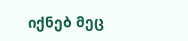იქნებ მეც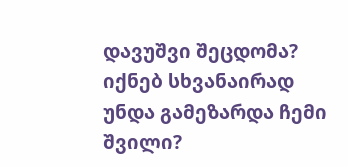დავუშვი შეცდომა? იქნებ სხვანაირად უნდა გამეზარდა ჩემი შვილი?